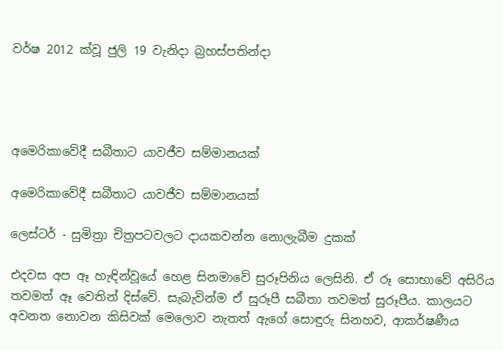වර්ෂ 2012 ක්වූ ජුලි 19 වැනිදා බ්‍රහස්පතින්දා




අමෙරිකාවේදී සබීතාට යාවජීව සම්මානයක්

අමෙරිකාවේදී සබීතාට යාවජීව සම්මානයක්

ලෙස්ටර් - සුමිත්‍රා චිත්‍රපටවලට දායකවන්න නොලැබීම දුකක්

එදවස අප ඈ හැඳින්වූයේ හෙළ සිනමාවේ සුරූපිනිය ලෙසිනි. ඒ රූ සොභාවේ අසිරිය තවමත් ඈ වෙතින් දිස්වේ. සැබැවින්ම ඒ සුරූපී සබීතා තවමත් සුරූපීය. කාලයට අවනත නොවන කිසිවක් මෙලොව නැතත් ඇගේ සොඳුරු සිනහව, ආකර්ෂණීය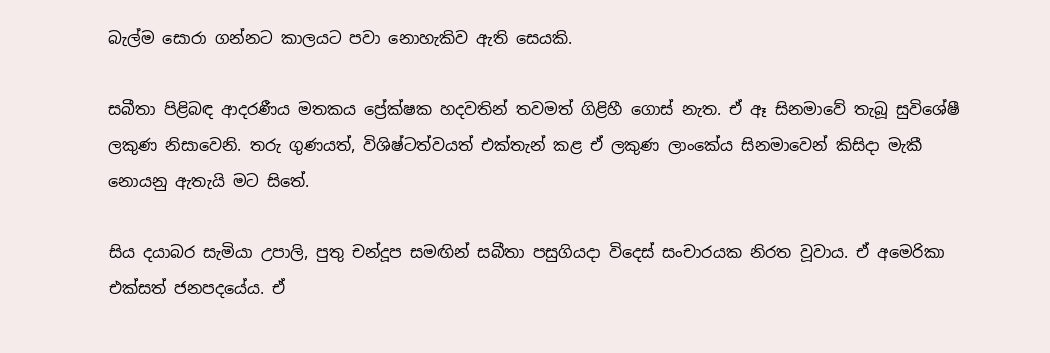බැල්ම සොරා ගන්නට කාලයට පවා නොහැකිව ඇති සෙයකි.

සබීතා පිළිබඳ ආදරණීය මතකය ප්‍රේක්ෂක හදවතින් තවමත් ගිළිහී ගොස් නැත. ඒ ඈ සිනමාවේ තැබූ සුවිශේෂී ලකුණ නිසාවෙනි. තරු ගුණයත්, විශිෂ්ටත්වයත් එක්තැන් කළ ඒ ලකුණ ලාංකේය සිනමාවෙන් කිසිදා මැකී නොයනු ඇතැයි මට සිතේ.

සිය දයාබර සැමියා උපාලි, පුතු චන්දූප සමඟින් සබීතා පසුගියදා විදෙස් සංචාරයක නිරත වූවාය. ඒ අමෙරිකා එක්සත් ජනපදයේය. ඒ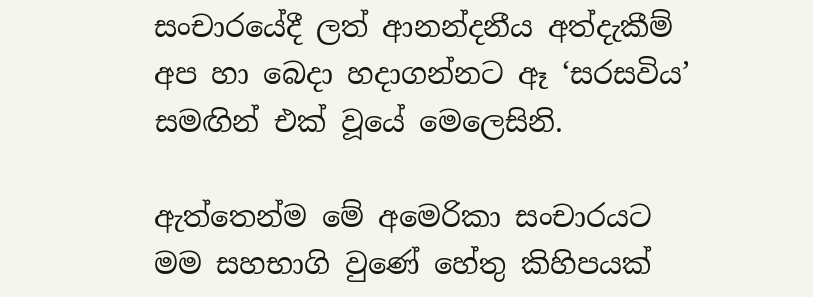සංචාරයේදී ලත් ආනන්දනීය අත්දැකීම් අප හා බෙදා හදාගන්නට ඈ ‘සරසවිය’ සමඟින් එක් වූයේ මෙලෙසිනි.

ඇත්තෙන්ම මේ අමෙරිකා සංචාරයට මම සහභාගි වුණේ හේතු කිහිපයක්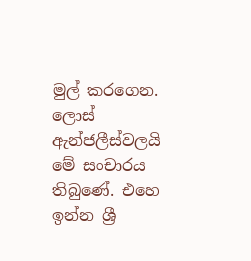මුල් කරගෙන. ලොස් ඇන්ජලීස්වලයි මේ සංචාරය තිබුණේ. එහෙ ඉන්න ශ්‍රී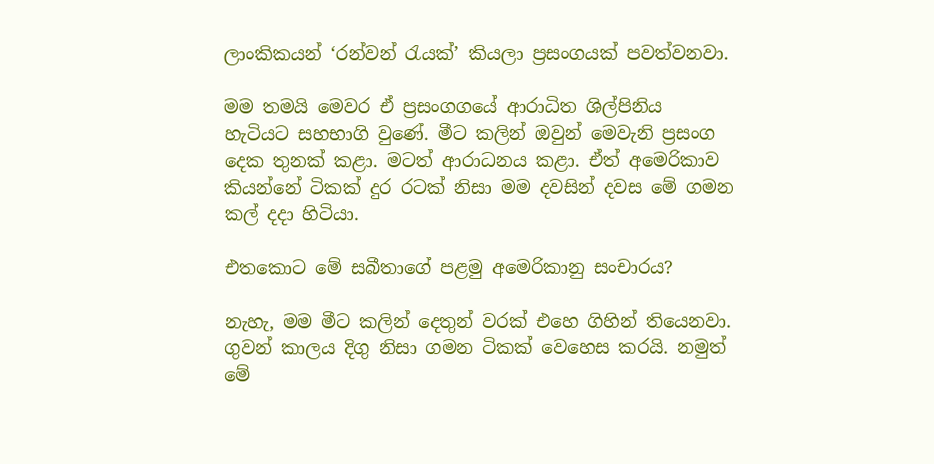ලාංකිකයන් ‘රන්වන් රැයක්’ කියලා ප්‍රසංගයක් පවත්වනවා.

මම තමයි මෙවර ඒ ප්‍රසංගගයේ ආරාධිත ශිල්පිනිය හැටියට සහභාගි වුණේ. මීට කලින් ඔවුන් මෙවැනි ප්‍රසංග දෙක තුනක් කළා. මටත් ආරාධනය කළා. ඒත් අමෙරිකාව කියන්නේ ටිකක් දුර රටක් නිසා මම දවසින් දවස මේ ගමන කල් දදා හිටියා.

එතකොට මේ සබීතාගේ පළමු අමෙරිකානු සංචාරය?

නැහැ, මම මීට කලින් දෙතුන් වරක් එහෙ ගිහින් තියෙනවා. ගුවන් කාලය දිගු නිසා ගමන ටිකක් වෙහෙස කරයි. නමුත් මේ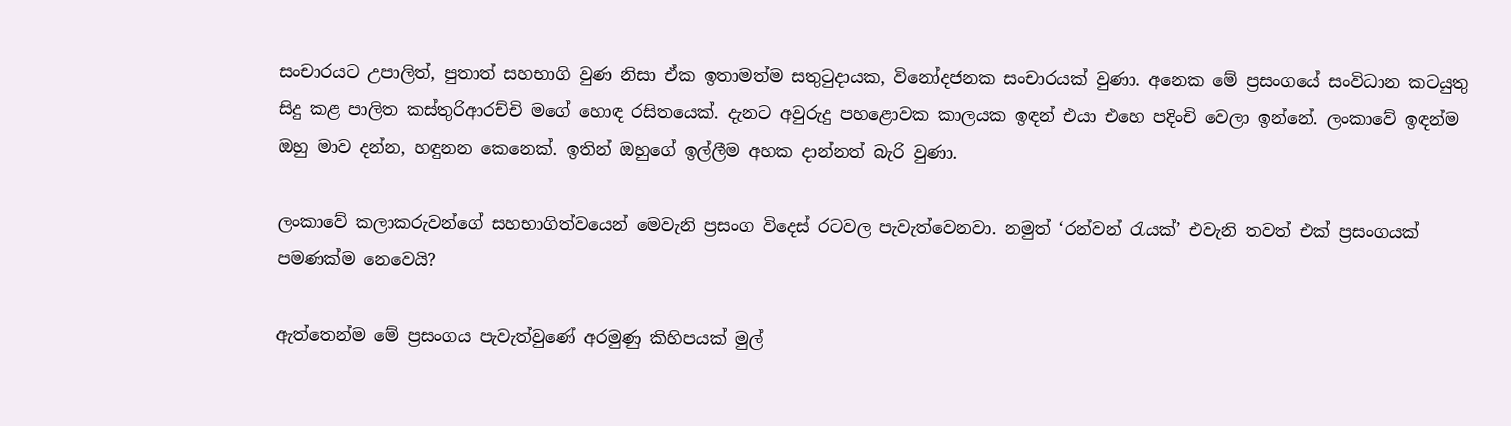සංචාරයට උපාලිත්, පුතාත් සහභාගි වුණ නිසා ඒක ඉතාමත්ම සතුටුදායක, විනෝදජනක සංචාරයක් වුණා. අනෙක මේ ප්‍රසංගයේ සංවිධාන කටයුතු සිදු කළ පාලිත කස්තුරිආරච්චි මගේ හොඳ රසිතයෙක්. දැනට අවුරුදු පහළොවක කාලයක ඉඳන් එයා එහෙ පදිංචි වෙලා ඉන්නේ. ලංකාවේ ඉඳන්ම ඔහු මාව දන්න, හඳුනන කෙනෙක්. ඉතින් ඔහුගේ ඉල්ලීම අහක දාන්නත් බැරි වුණා.

ලංකාවේ කලාකරුවන්ගේ සහභාගිත්වයෙන් මෙවැනි ප්‍රසංග විදෙස් රටවල පැවැත්වෙනවා. නමුත් ‘රන්වන් රැයක්’ එවැනි තවත් එක් ප්‍රසංගයක් පමණක්ම නෙවෙයි?

ඇත්තෙන්ම මේ ප්‍රසංගය පැවැත්වුණේ අරමුණු කිහිපයක් මුල්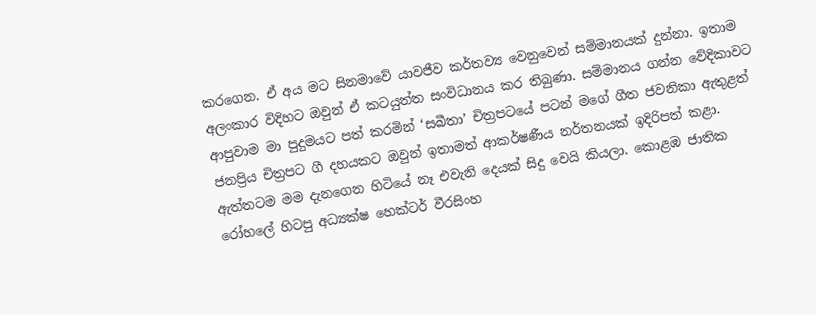කරගෙන. ඒ අය මට සිනමාවේ යාවජීව කර්තව්‍ය වෙනුවෙන් සම්මානයක් දුන්නා. ඉතාම අලංකාර විදිහට ඔවුන් ඒ කටයුත්ත සංවිධානය කර තිබුණා. සම්මානය ගන්න වේදිකාවට ආපුවාම මා පුදුමයට පත් කරමින් ‘සබීතා’ චිත්‍රපටයේ පටන් මගේ ගීත ජවනිකා ඇතුළත් ජනප්‍රිය චිත්‍රපට ගී දහයකට ඔවුන් ඉතාමත් ආකර්ෂණීය නර්තනයක් ඉදිරිපත් කළා. ඇත්තටම මම දැනගෙන හිටියේ නෑ එවැනි දෙයක් සිදු වෙයි කියලා. කොළඹ ජාතික රෝහලේ හිටපු අධ්‍යක්ෂ හෙක්ටර් වීරසිංහ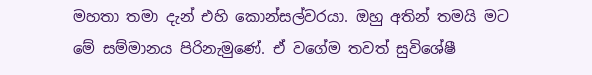මහතා තමා දැන් එහි කොන්සල්වරයා. ඔහු අතින් තමයි මට මේ සම්මානය පිරිනැමුණේ. ඒ වගේම තවත් සුවිශේෂී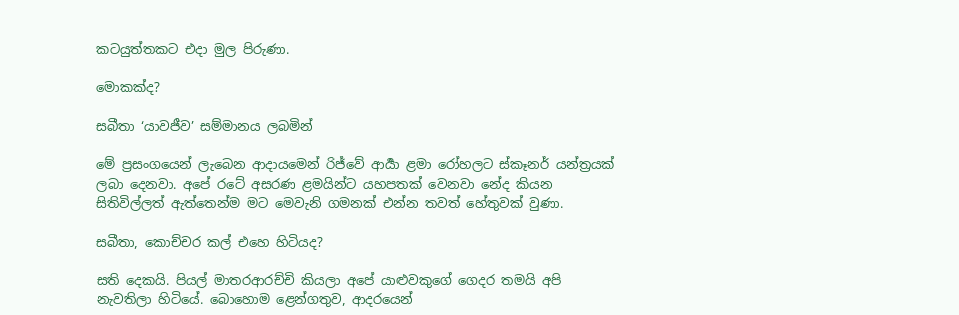කටයුත්තකට එදා මුල පිරුණා.

මොකක්ද?

සබීතා ‘යාවජීව’ සම්මානය ලබමින්

මේ ප්‍රසංගයෙන් ලැබෙන ආදායමෙන් රිජ්වේ ආර්‍යා ළමා රෝහලට ස්කෑනර් යන්ත්‍රයක් ලබා දෙනවා. අපේ රටේ අසරණ ළමයින්ට යහපතක් වෙනවා නේද කියන සිතිවිල්ලත් ඇත්තෙන්ම මට මෙවැනි ගමනක් එන්න තවත් හේතුවක් වුණා.

සබීතා, කොච්චර කල් එහෙ හිටියද?

සති දෙකයි. පියල් මාතරආරච්චි කියලා අපේ යාළුවකුගේ ගෙදර තමයි අපි නැවතිලා හිටියේ. බොහොම ළෙන්ගතුව, ආදරයෙන්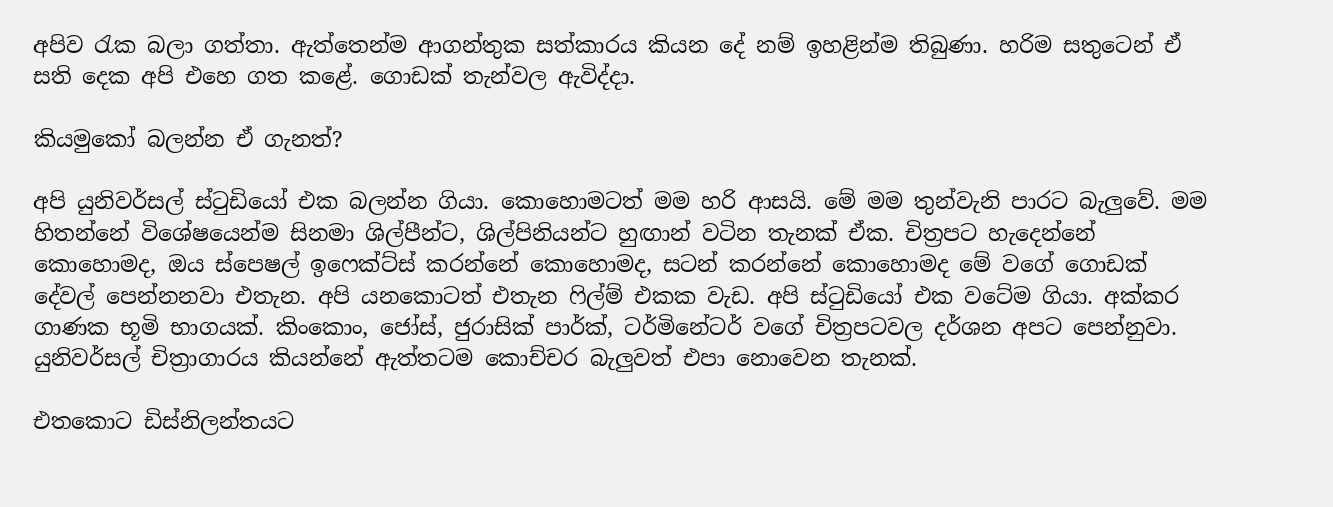අපිව රැක බලා ගත්තා. ඇත්තෙන්ම ආගන්තුක සත්කාරය කියන දේ නම් ඉහළින්ම තිබුණා. හරිම සතුටෙන් ඒ සති දෙක අපි එහෙ ගත කළේ. ගොඩක් තැන්වල ඇවිද්දා.

කියමුකෝ බලන්න ඒ ගැනත්?

අපි යුනිවර්සල් ස්ටුඩියෝ එක බලන්න ගියා. කොහොමටත් මම හරි ආසයි. මේ මම තුන්වැනි පාරට බැලුවේ. මම හිතන්නේ විශේෂයෙන්ම සිනමා ශිල්පීන්ට, ශිල්පිනියන්ට හුඟාන් වටින තැනක් ඒක. චිත්‍රපට හැදෙන්නේ කොහොමද, ඔය ස්පෙෂල් ඉෆෙක්ට්ස් කරන්නේ කොහොමද, සටන් කරන්නේ කොහොමද මේ වගේ ගොඩක් දේවල් පෙන්නනවා එතැන. අපි යනකොටත් එතැන ෆිල්ම් එකක වැඩ. අපි ස්ටුඩියෝ එක වටේම ගියා. අක්කර ගාණක භූමි භාගයක්. කිංකොං, ජෝස්, ජුරාසික් පාර්ක්, ටර්මිනේටර් වගේ චිත්‍රපටවල දර්ශන අපට පෙන්නුවා. යුනිවර්සල් චිත්‍රාගාරය කියන්නේ ඇත්තටම කොච්චර බැලුවත් එපා නොවෙන තැනක්.

එතකොට ඩිස්නිලන්තයට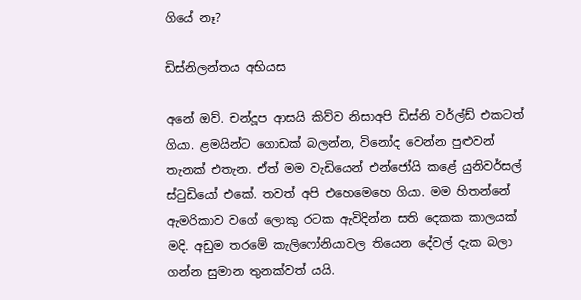ගියේ නෑ?

ඩිස්නිලන්තය අභියස

අනේ ඔව්. චන්දූප ආසයි කිව්ව නිසාඅපි ඩිස්නි වර්ල්ඩ් එකටත් ගියා. ළමයින්ට ගොඩක් බලන්න, විනෝද වෙන්න පුළුවන් තැනක් එතැන. ඒත් මම වැඩියෙන් එන්ජෝයි කළේ යුනිවර්සල් ස්ටුඩියෝ එකේ. තවත් අපි එහෙමෙහෙ ගියා. මම හිතන්නේ ඇමරිකාව වගේ ලොකු රටක ඇවිදින්න සති දෙකක කාලයක් මදි. අඩුම තරමේ කැලිෆෝනියාවල තියෙන දේවල් දැක බලා ගන්න සුමාන තුනක්වත් යයි.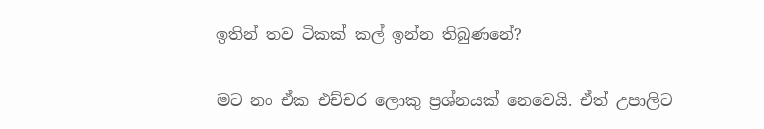ඉතින් තව ටිකක් කල් ඉන්න තිබුණනේ?

මට නං ඒක එච්චර ලොකු ප්‍රශ්නයක් නෙවෙයි. ඒත් උපාලිට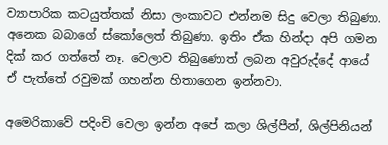ව්‍යාපාරික කටයුත්තක් නිසා ලංකාවට එන්නම සිදු වෙලා තිබුණා. අනෙක බබාගේ ස්කෝලෙත් තිබුණා. ඉතිං ඒක හින්දා අපි ගමන දික් කර ගත්තේ නෑ. වෙලාව තිබුණොත් ලබන අවුරුද්දේ ආයේ ඒ පැත්තේ රවුමක් ගහන්න හිතාගෙන ඉන්නවා.

අමෙරිකාවේ පදිංචි වෙලා ඉන්න අපේ කලා ශිල්පීන්, ශිල්පිනියන්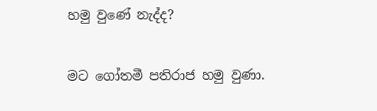හමු වුණේ නැද්ද?

මට ගෝතමී පතිරාජ හමු වුණා.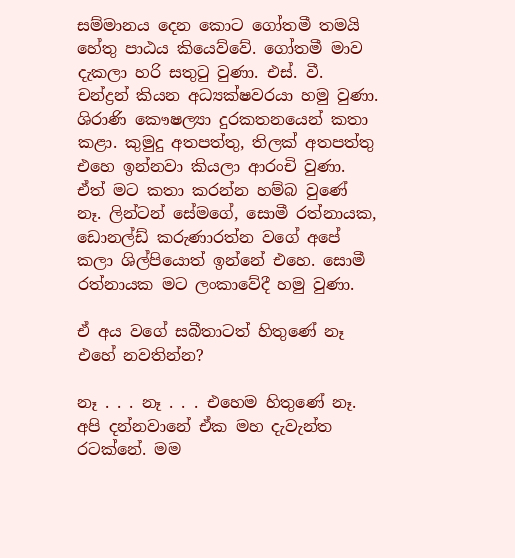සම්මානය දෙන කොට ගෝතමී තමයි හේතු පාඨය කියෙව්වේ. ගෝතමී මාව දැකලා හරි සතුටු වුණා. එස්. වී. චන්ද්‍රන් කියන අධ්‍යක්ෂවරයා හමු වුණා. ශිරාණි කෞෂල්‍යා දුරකතනයෙන් කතා කළා. කුමුදු අතපත්තු, තිලක් අතපත්තු එහෙ ඉන්නවා කියලා ආරංචි වුණා. ඒත් මට කතා කරන්න හම්බ වුණේ නෑ. ලින්ටන් සේමගේ, සොමී රත්නායක, ඩොනල්ඩ් කරුණාරත්න වගේ අපේ කලා ශිල්පියොත් ඉන්නේ එහෙ. සොමී රත්නායක මට ලංකාවේදී හමු වුණා.

ඒ අය වගේ සබීතාටත් හිතුණේ නෑ එහේ නවතින්න?

නෑ . . . නෑ . . . එහෙම හිතුණේ නෑ. අපි දන්නවානේ ඒක මහ දැවැන්ත රටක්නේ. මම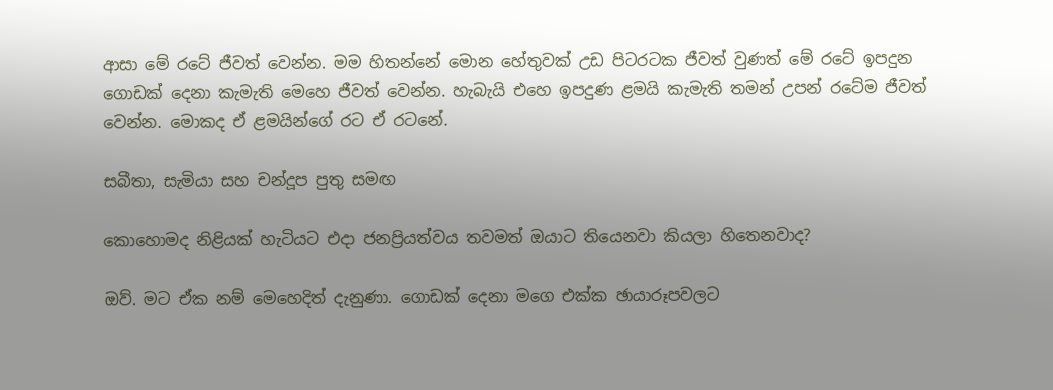ආසා මේ රටේ ජීවත් වෙන්න. මම හිතන්නේ මොන හේතුවක් උඩ පිටරටක ජීවත් වුණත් මේ රටේ ඉපදුන ගොඩක් දෙනා කැමැති මෙහෙ ජීවත් වෙන්න. හැබැයි එහෙ ඉපදුණ ළමයි කැමැති තමන් උපන් රටේම ජීවත් වෙන්න. මොකද ඒ ළමයින්ගේ රට ඒ රටනේ.

සබීතා, සැමියා සහ චන්දූප පුතු සමඟ

කොහොමද නිළියක් හැටියට එදා ජනප්‍රියත්වය තවමත් ඔයාට තියෙනවා කියලා හිතෙනවාද?

ඔව්. මට ඒක නම් මෙහෙදිත් දැනුණා. ගොඩක් දෙනා මගෙ එක්ක ඡායාරූපවලට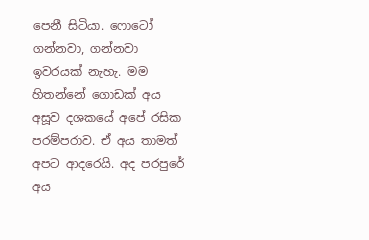පෙනී සිටියා. ෆොටෝ ගන්නවා, ගන්නවා ඉවරයක් නැහැ. මම හිතන්නේ ගොඩක් අය අසූව දශකයේ අපේ රසික පරම්පරාව. ඒ අය තාමත් අපට ආදරෙයි. අද පරපුරේ අය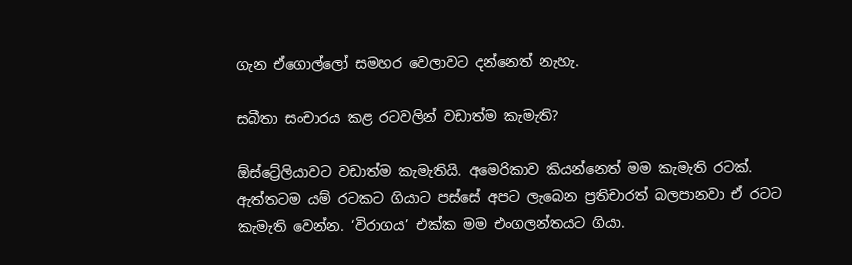ගැන ඒගොල්ලෝ සමහර වෙලාවට දන්නෙත් නැහැ.

සබීතා සංචාරය කළ රටවලින් වඩාත්ම කැමැති?

ඕස්ට්‍රේලියාවට වඩාත්ම කැමැතියි. අමෙරිකාව කියන්නෙත් මම කැමැති රටක්. ඇත්තටම යම් රටකට ගියාට පස්සේ අපට ලැබෙන ප්‍රතිචාරත් බලපානවා ඒ රටට කැමැති වෙන්න. ‘විරාගය’ එක්ක මම එංගලන්තයට ගියා.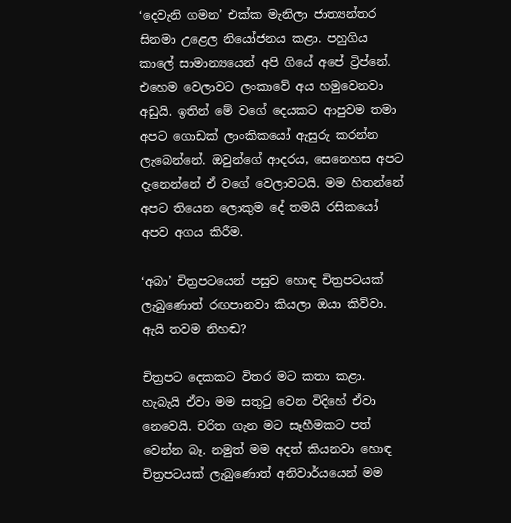‘දෙවැනි ගමන’ එක්ක මැනිලා ජාත්‍යන්තර සිනමා උළෙල නියෝජනය කළා. පහුගිය කාලේ සාමාන්‍යයෙන් අපි ගියේ අපේ ට්‍රිප්නේ. එහෙම වෙලාවට ලංකාවේ අය හමුවෙනවා අඩුයි. ඉතින් මේ වගේ දෙයකට ආපුවම තමා අපට ගොඩක් ලාංකිකයෝ ඇසුරු කරන්න ලැබෙන්නේ. ඔවුන්ගේ ආදරය, සෙනෙහස අපට දැනෙන්නේ ඒ වගේ වෙලාවටයි. මම හිතන්නේ අපට තියෙන ලොකුම දේ තමයි රසිකයෝ අපව අගය කිරීම.

‘අබා’ චිත්‍රපටයෙන් පසුව හොඳ චිත්‍රපටයක් ලැබුණොත් රඟපානවා කියලා ඔයා කිව්වා. ඇයි තවම නිහඬ?

චිත්‍රපට දෙකකට විතර මට කතා කළා. හැබැයි ඒවා මම සතුටු වෙන විදිහේ ඒවා නෙවෙයි. චරිත ගැන මට සෑහීමකට පත් වෙන්න බෑ. නමුත් මම අදත් කියනවා හොඳ චිත්‍රපටයක් ලැබුණොත් අනිවාර්යයෙන් මම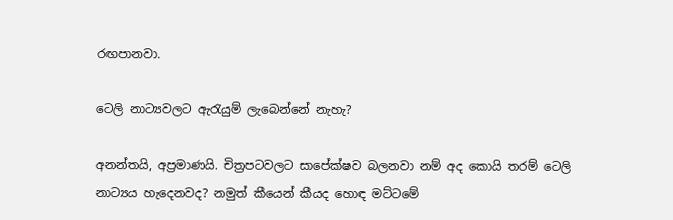රඟපානවා.

ටෙලි නාට්‍යවලට ඇරැයුම් ලැබෙන්නේ නැහැ?

අනන්තයි, අප්‍රමාණයි. චිත්‍රපටවලට සාපේක්ෂව බලනවා නම් අද කොයි තරම් ටෙලි නාට්‍යය හැදෙනවද? නමුත් කීයෙන් කීයද හොඳ මට්ටමේ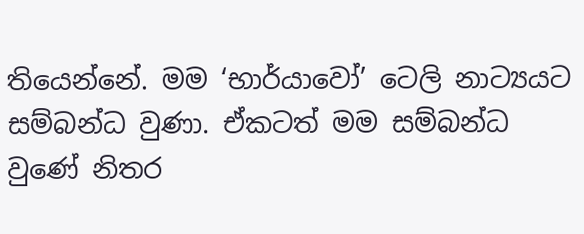තියෙන්නේ. මම ‘භාර්යාවෝ’ ටෙලි නාට්‍යයට සම්බන්ධ වුණා. ඒකටත් මම සම්බන්ධ වුණේ නිතර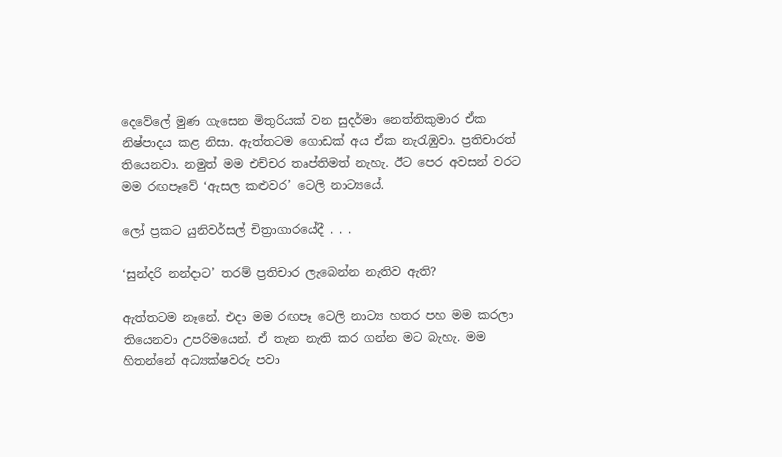දෙවේලේ මුණ ගැසෙන මිතුරියක් වන සුදර්මා නෙත්තිකුමාර ඒක නිෂ්පාදය කළ නිසා. ඇත්තටම ගොඩක් අය ඒක නැරැඹුවා. ප්‍රතිචාරත් තියෙනවා. නමුත් මම එච්චර තෘප්තිමත් නැහැ. ඊට පෙර අවසන් වරට මම රඟපෑවේ ‘ඇසල කළුවර’ ටෙලි නාට්‍යයේ.

ලෝ ප්‍රකට යුනිවර්සල් චිත්‍රාගාරයේදී . . .

‘සුන්දරි නන්දාට’ තරම් ප්‍රතිචාර ලැබෙන්න නැතිව ඇති?

ඇත්තටම නෑනේ. එදා මම රඟපෑ ටෙලි නාට්‍ය හතර පහ මම කරලා තියෙනවා උපරිමයෙන්. ඒ තැන නැති කර ගන්න මට බැහැ. මම හිතන්නේ අධ්‍යක්ෂවරු පවා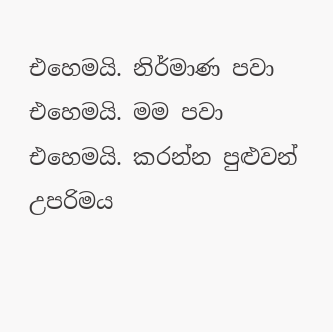එහෙමයි. නිර්මාණ පවා එහෙමයි. මම පවා එහෙමයි. කරන්න පුළුවන් උපරිමය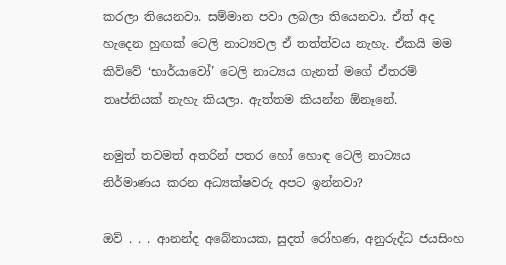කරලා තියෙනවා. සම්මාන පවා ලබලා තියෙනවා. ඒත් අද හැදෙන හුඟක් ටෙලි නාට්‍යවල ඒ තත්ත්වය නැහැ. ඒකයි මම කිව්වේ ‘භාර්යාවෝ’ ටෙලි නාට්‍යය ගැනත් මගේ ඒතරම් තෘප්තියක් නැහැ කියලා. ඇත්තම කියන්න ඕනෑනේ.

නමුත් තවමත් අතරින් පතර හෝ හොඳ ටෙලි නාට්‍යය නිර්මාණය කරන අධ්‍යක්ෂවරු අපට ඉන්නවා?

ඔව් . . . ආනන්ද අබේනායක, සුදත් රෝහණ, අනුරුද්ධ ජයසිංහ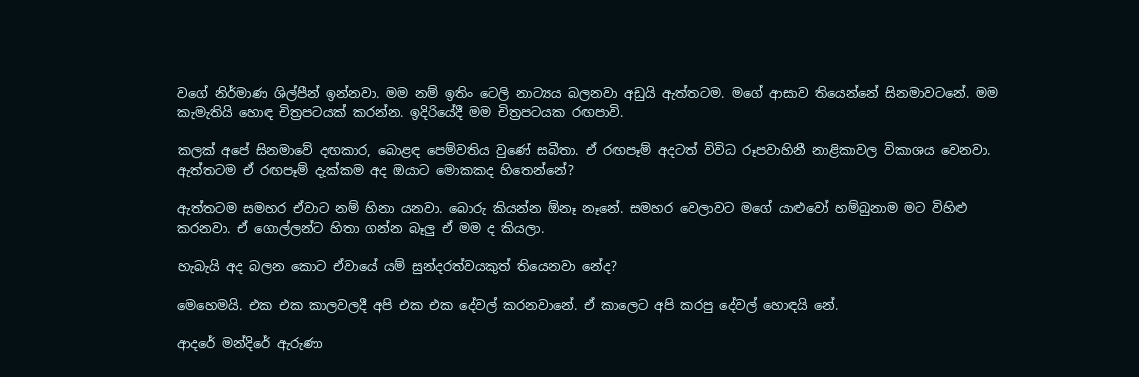වගේ නිර්මාණ ශිල්පීන් ඉන්නවා. මම නම් ඉතිං ටෙලි නාට්‍යය බලනවා අඩුයි ඇත්තටම. මගේ ආසාව තියෙන්නේ සිනමාවටනේ. මම කැමැතියි හොඳ චිත්‍රපටයක් කරන්න. ඉදිරියේදී මම චිත්‍රපටයක රඟපාවි.

කලක් අපේ සිනමාවේ දඟකාර, බොළඳ පෙම්වතිය වුණේ සබීතා. ඒ රඟපෑම් අදටත් විවිධ රූපවාහිනී නාළිකාවල විකාශය වෙනවා. ඇත්තටම ඒ රඟපෑම් දැක්කම අද ඔයාට මොකකද හිතෙන්නේ?

ඇත්තටම සමහර ඒවාට නම් හිනා යනවා. බොරු කියන්න ඕනෑ නෑනේ. සමහර වෙලාවට මගේ යාළුවෝ හම්බුනාම මට විහිළු කරනවා. ඒ ගොල්ලන්ට හිතා ගන්න බෑලු ඒ මම ද කියලා.

හැබැයි අද බලන කොට ඒවායේ යම් සුන්දරත්වයකුත් තියෙනවා නේද?

මෙහෙමයි. එක එක කාලවලදී අපි එක එක දේවල් කරනවානේ. ඒ කාලෙට අපි කරපු දේවල් හොඳයි නේ.

ආදරේ මන්දිරේ ඇරුණා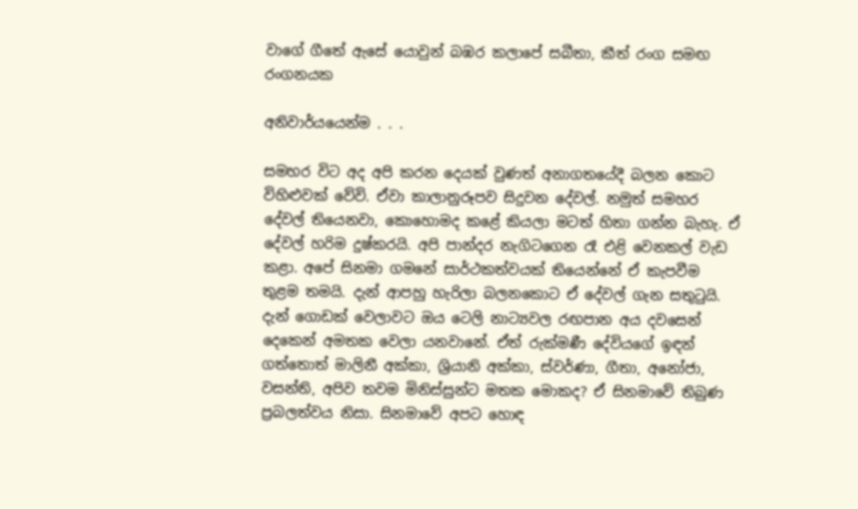වාගේ ගීතේ ඇසේ යොවුන් බඹර කලාපේ සබීතා, කීත් රංග සමඟ රංගනයක

අනිවාර්යයෙන්ම . . .

සමහර විට අද අපි කරන දෙයක් වුණත් අනාගතයේදී බලන කොට විහිළුවක් වේවි. ඒවා කාලානුරූපව සිදුවන දේවල්. නමුත් සමහර දේවල් තියෙනවා, කොහොමද කළේ කියලා මටත් හිතා ගන්න බැහැ. ඒ දේවල් හරිම දුෂ්කරයි. අපි පාන්දර නැගිටගෙන රෑ එළි වෙනකල් වැඩ කළා. අපේ සිනමා ගමනේ සාර්ථකත්වයක් තියෙන්නේ ඒ කැපවීම තුළම තමයි. දැන් ආපහු හැරිලා බලනකොට ඒ දේවල් ගැන සතුටුයි. දැන් ගොඩක් වෙලාවට ඔය ටෙලි නාට්‍යවල රඟපාන අය දවසෙන් දෙකෙන් අමතක වෙලා යනවානේ. ඒත් රුක්මණී දේවියගේ ඉඳන් ගත්තොත් මාලිනී අක්කා, ශ්‍රියානි අක්කා, ස්වර්ණා, ගීතා, අනෝජා, වසන්ති, අපිව තවම මිනිස්සුන්ට මතක මොකද? ඒ සිනමාවේ තිබුණ ප්‍රබලත්වය නිසා. සිනමාවේ අපට හොඳ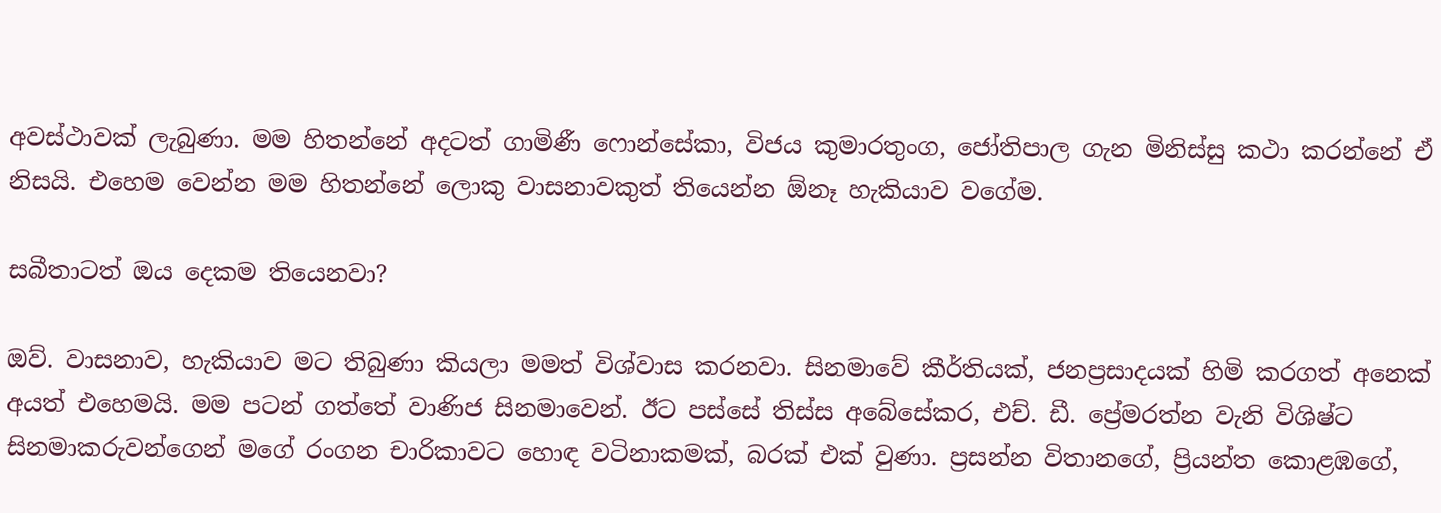අවස්ථාවක් ලැබුණා. මම හිතන්නේ අදටත් ගාමිණී ෆොන්සේකා, විජය කුමාරතුංග, ජෝතිපාල ගැන මිනිස්සු කථා කරන්නේ ඒ නිසයි. එහෙම වෙන්න මම හිතන්නේ ලොකු වාසනාවකුත් තියෙන්න ඕනෑ හැකියාව වගේම.

සබීතාටත් ඔය දෙකම තියෙනවා?

ඔව්. වාසනාව, හැකියාව මට තිබුණා කියලා මමත් විශ්වාස කරනවා. සිනමාවේ කීර්තියක්, ජනප්‍රසාදයක් හිමි කරගත් අනෙක් අයත් එහෙමයි. මම පටන් ගත්තේ වාණිජ සිනමාවෙන්. ඊට පස්සේ තිස්ස අබේසේකර, එච්. ඩී. ප්‍රේමරත්න වැනි විශිෂ්ට සිනමාකරුවන්ගෙන් මගේ රංගන චාරිකාවට හොඳ වටිනාකමක්, බරක් එක් වුණා. ප්‍රසන්න විතානගේ, ප්‍රියන්ත කොළඹගේ,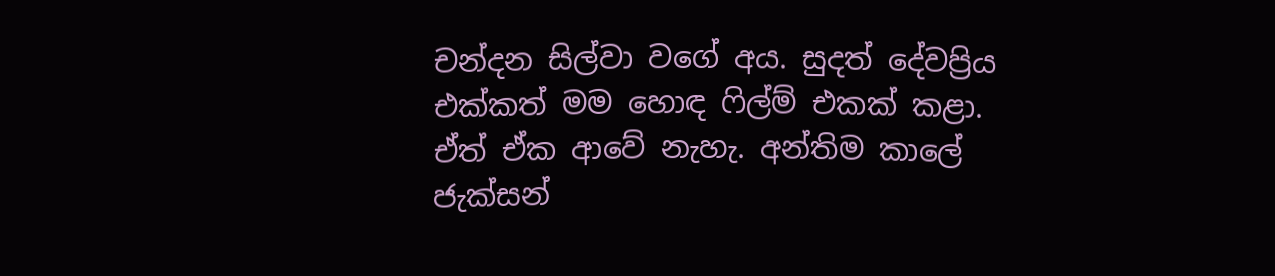චන්දන සිල්වා වගේ අය. සුදත් දේවප්‍රිය එක්කත් මම හොඳ ෆිල්ම් එකක් කළා. ඒත් ඒක ආවේ නැහැ. අන්තිම කාලේ ජැක්සන්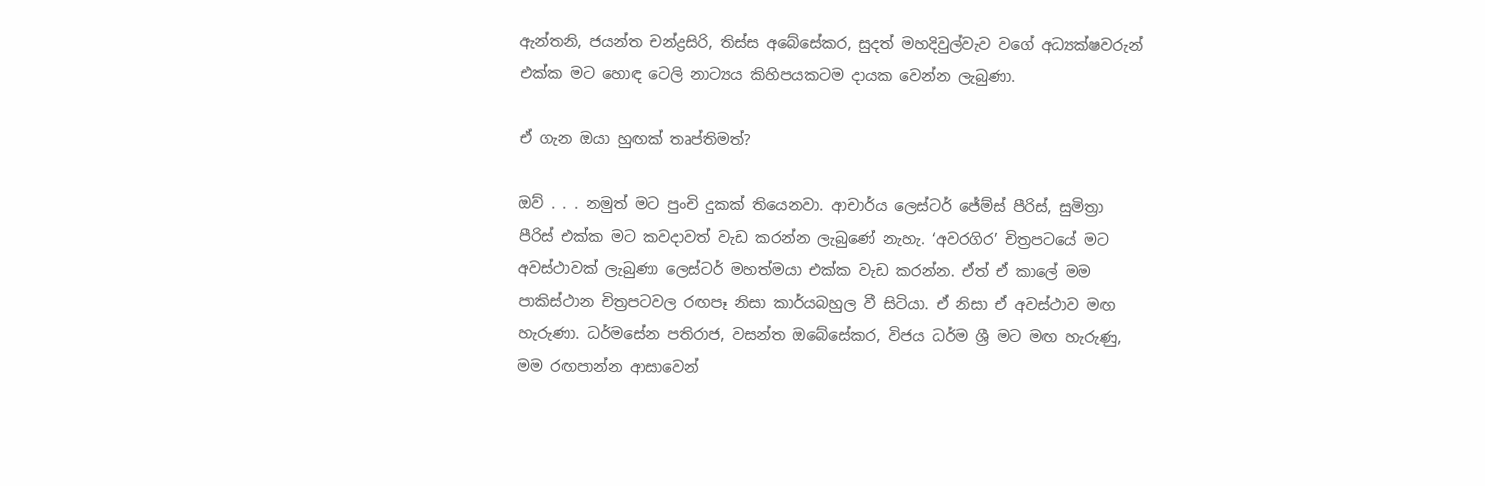ඇන්තනි, ජයන්ත චන්ද්‍රසිරි, තිස්ස අබේසේකර, සුදත් මහදිවුල්වැව වගේ අධ්‍යක්ෂවරුන් එක්ක මට හොඳ ටෙලි නාට්‍යය කිහිපයකටම දායක වෙන්න ලැබුණා.

ඒ ගැන ඔයා හුඟක් තෘප්තිමත්?

ඔව් . . . නමුත් මට පුංචි දුකක් තියෙනවා. ආචාර්ය ලෙස්ටර් ජේම්ස් පීරිස්, සුමිත්‍රා පීරිස් එක්ක මට කවදාවත් වැඩ කරන්න ලැබුණේ නැහැ. ‘අවරගිර’ චිත්‍රපටයේ මට අවස්ථාවක් ලැබුණා ලෙස්ටර් මහත්මයා එක්ක වැඩ කරන්න. ඒත් ඒ කාලේ මම පාකිස්ථාන චිත්‍රපටවල රඟපෑ නිසා කාර්යබහුල වී සිටියා. ඒ නිසා ඒ අවස්ථාව මඟ හැරුණා. ධර්මසේන පතිරාජ, වසන්ත ඔබේසේකර, විජය ධර්ම ශ්‍රී මට මඟ හැරුණු, මම රඟපාන්න ආසාවෙන්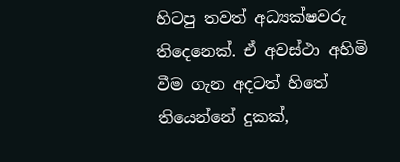හිටපු තවත් අධ්‍යක්ෂවරු තිදෙනෙක්. ඒ අවස්ථා අහිමි වීම ගැන අදටත් හිතේ තියෙන්නේ දුකක්,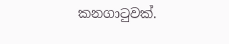කනගාටුවක්.